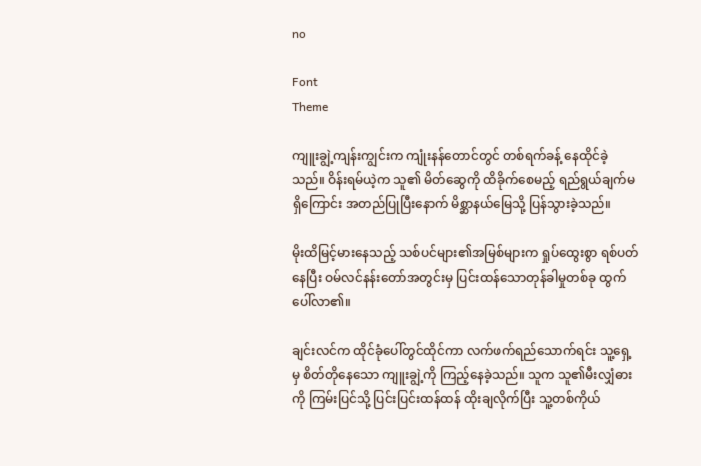no

Font
Theme

ကျူးချွဲ့ကျန်းကျွင်းက ကျုံးနန်တောင်တွင် တစ်ရက်ခန့် နေထိုင်ခဲ့သည်။ ဝိန်းရမ်ယဲ့က သူ၏ မိတ်ဆွေကို ထိခိုက်စေမည့် ရည်ရွယ်ချက်မရှိကြောင်း အတည်ပြုပြီးနောက် မိစ္ဆာနယ်မြေသို့ ပြန်သွားခဲ့သည်။

မိုးထိမြင့်မားနေသည့် သစ်ပင်များ၏အမြစ်များက ရှုပ်ထွေးစွာ ရစ်ပတ်နေပြီး ဝမ်လင်နန်းတော်အတွင်းမှ ပြင်းထန်သောတုန်ခါမှုတစ်ခု ထွက်ပေါ်လာ၏။

ချင်းလင်က ထိုင်ခုံပေါ်တွင်ထိုင်ကာ လက်ဖက်ရည်သောက်ရင်း သူ့ရှေ့မှ စိတ်တိုနေသော ကျူးချွဲ့ကို ကြည့်နေခဲ့သည်။ သူက သူ၏မီးလျှံဓားကို ကြမ်းပြင်သို့ ပြင်းပြင်းထန်ထန် ထိုးချလိုက်ပြီး သူ့တစ်ကိုယ်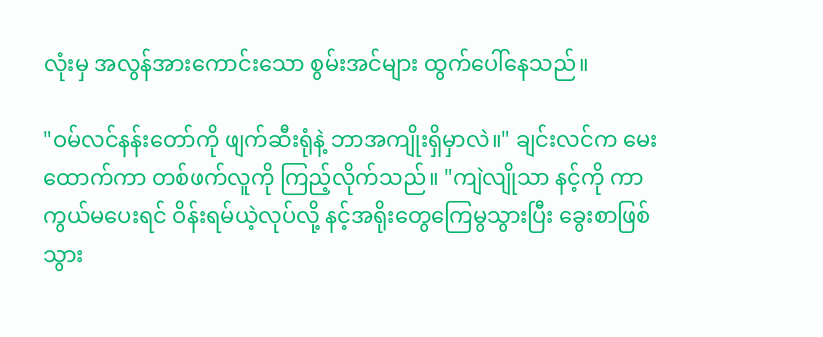လုံးမှ အလွန်အားကောင်းသော စွမ်းအင်များ ထွက်ပေါ်နေသည်။

"ဝမ်လင်နန်းတော်ကို ဖျက်ဆီးရုံနဲ့ ဘာအကျိုးရှိမှာလဲ။" ချင်းလင်က မေးထောက်ကာ တစ်ဖက်လူကို ကြည့်လိုက်သည်။ "ကျဲလျိုသာ နင့်ကို ကာကွယ်မပေးရင် ဝိန်းရမ်ယဲ့လုပ်လို့ နင့်အရိုးတွေကြေမွသွားပြီး ခွေးစာဖြစ်သွား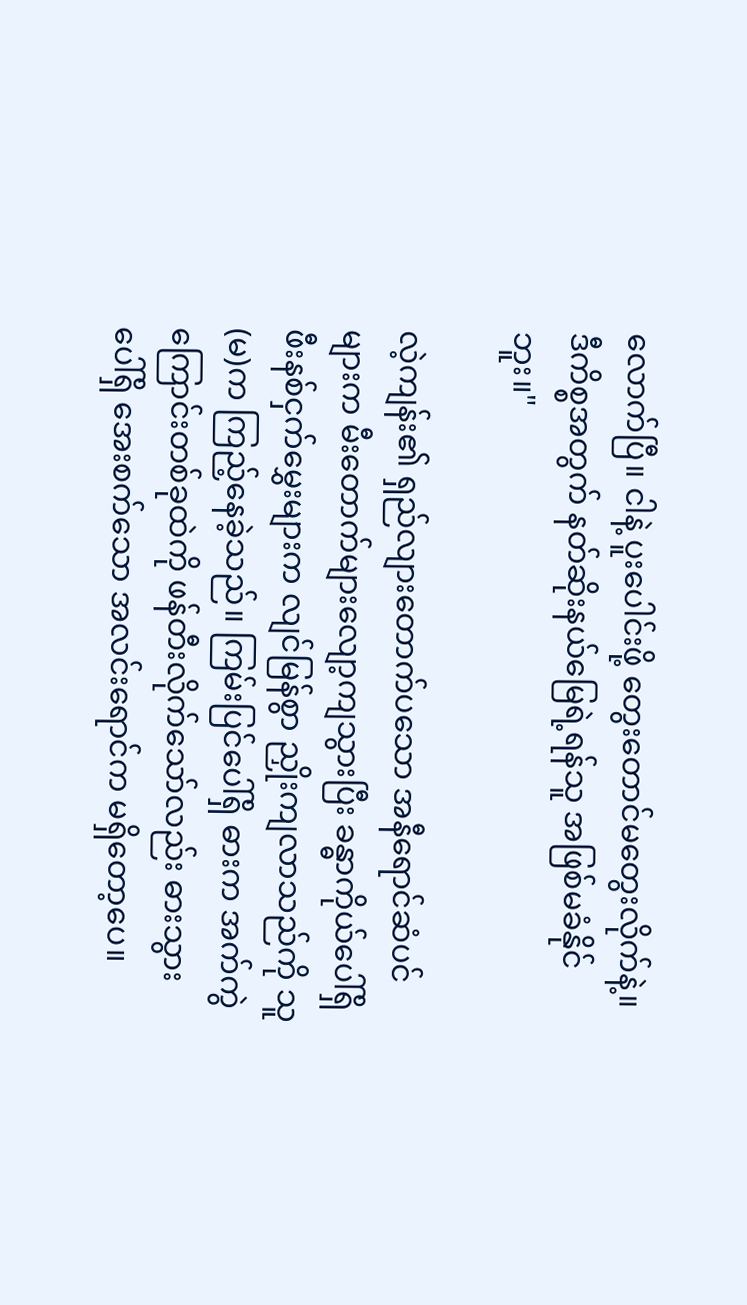လောက်ပြီ။ ငါနဲ့ ပူးပေါင်းဖို့ တွေးတောင်မတွေးလိုက်နဲ့။ ဒီကိစ္စအတွက် နတ်ဆိုးနယ်မြေရဲ့ရန်သူ အဖြစ်မခံနိုင်ဘူး။"

လဲ့ကျန်း၏ ရှည်လျားတောက်ပသော အနီရောင်ဆံပင်များက မီးတောက်များလျော့ကျသွားပြီး ခန္ဓာကိုယ်ပေါ်ရှိ ဖီးနစ်ငှက်မွှေးများက လျင်မြန်စွာ ညှိုးကျလာသည်ကို သူ(မ)က ကြည့်နေခဲ့သည်။ ကြမ်းပြင်ပေါ်ရှိ ဓားက အက်ကွဲကြောင်းတစ်ခုထဲကို ဖန်တီးလိုက်သော်လည်း ဓားသွားပေါ်ရှိ အေးစက်သော အလင်းရောင်က မရှိတော့ပေ။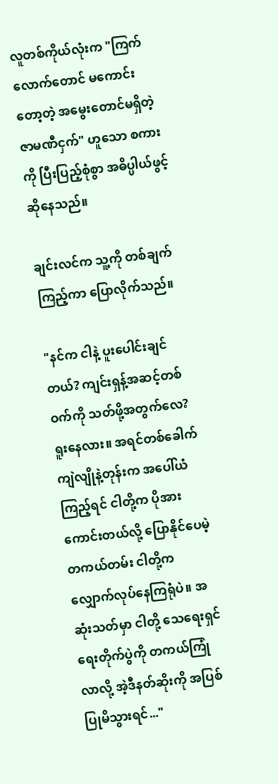လူတစ်ကိုယ်လုံးက "ကြက်လောက်တောင် မကောင်းတော့တဲ့ အမွေးတောင်မရှိတဲ့ ဇာမဏီငှက်" ဟူသော စကားကို ပြီးပြည့်စုံစွာ အဓိပ္ပါယ်ဖွင့်ဆိုနေသည်။

ချင်းလင်က သူ့ကို တစ်ချက်ကြည့်ကာ ပြောလိုက်သည်။

"နင်က ငါနဲ့ ပူးပေါင်းချင်တယ်? ကျင်းရှန့်အဆင့်တစ်ဝက်ကို သတ်ဖို့အတွက်လေ? ရူးနေလား။ အရင်တစ်ခေါက် ကျဲလျိုနဲ့တုန်းက အပေါ်ယံကြည့်ရင် ငါတို့က ပိုအားကောင်းတယ်လို့ ပြောနိုင်ပေမဲ့ တကယ်တမ်း ငါတို့က လျှောက်လုပ်နေကြရုံပဲ။ အဆုံးသတ်မှာ ငါတို့ သေရေးရှင်ရေးတိုက်ပွဲကို တကယ်ကြုံလာလို့ အဲ့ဒီနတ်ဆိုးကို အပြစ်ပြုမိသွားရင်..."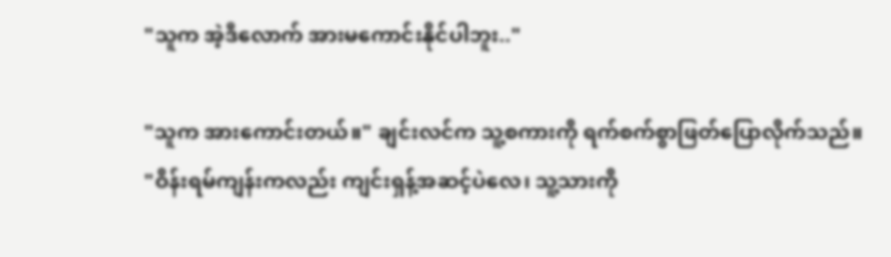"သူက အဲ့ဒီလောက် အားမကောင်းနိုင်ပါဘူး.."

"သူက အားကောင်းတယ်။" ချင်းလင်က သူ့စကားကို ရက်စက်စွာဖြတ်ပြောလိုက်သည်။ "ဝိန်းရမ်ကျန်းကလည်း ကျင်းရှန့်အဆင့်ပဲလေ၊ သူ့သားကို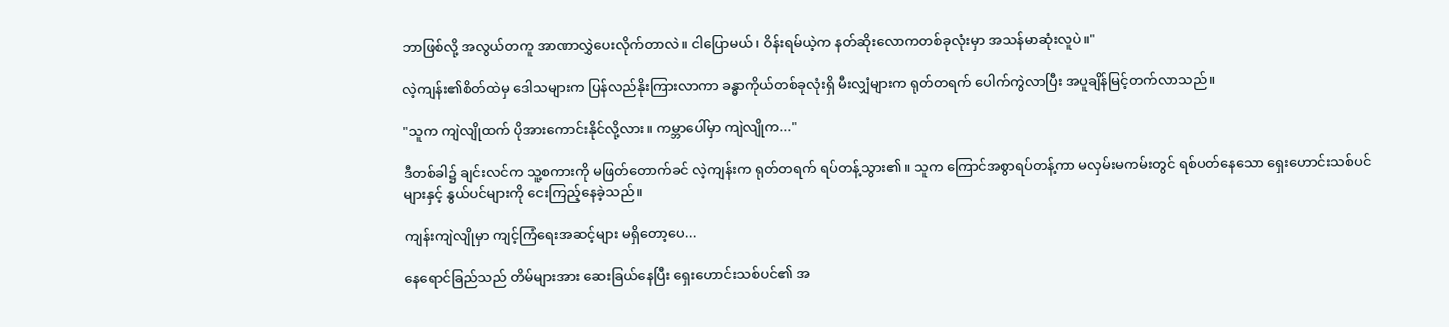ဘာဖြစ်လို့ အလွယ်တကူ အာဏာလွှဲပေးလိုက်တာလဲ။ ငါပြောမယ်၊ ဝိန်းရမ်ယဲ့က နတ်ဆိုးလောကတစ်ခုလုံးမှာ အသန်မာဆုံးလူပဲ။"

လဲ့ကျန်း၏စိတ်ထဲမှ ဒေါသများက ပြန်လည်နိုးကြားလာကာ ခန္ဓာကိုယ်တစ်ခုလုံးရှိ မီးလျှံများက ရုတ်တရက် ပေါက်ကွဲလာပြီး အပူချိန်မြင့်တက်လာသည်။

"သူက ကျဲလျိုထက် ပိုအားကောင်းနိုင်လို့လား။ ကမ္ဘာပေါ်မှာ ကျဲလျိုက..."

ဒီတစ်ခါ၌ ချင်းလင်က သူ့စကားကို မဖြတ်တောက်ခင် လဲ့ကျန်းက ရုတ်တရက် ရပ်တန့်သွား၏။ သူက ကြောင်အစွာရပ်တန့်ကာ မလှမ်းမကမ်းတွင် ရစ်ပတ်နေသော ရှေးဟောင်းသစ်ပင်များနှင့် နွယ်ပင်များကို ငေးကြည့်နေခဲ့သည်။

ကျန်းကျဲလျိုမှာ ကျင့်ကြံရေးအဆင့်များ မရှိတော့ပေ...

နေရောင်ခြည်သည် တိမ်များအား ဆေးခြယ်နေပြီး ရှေးဟောင်းသစ်ပင်၏ အ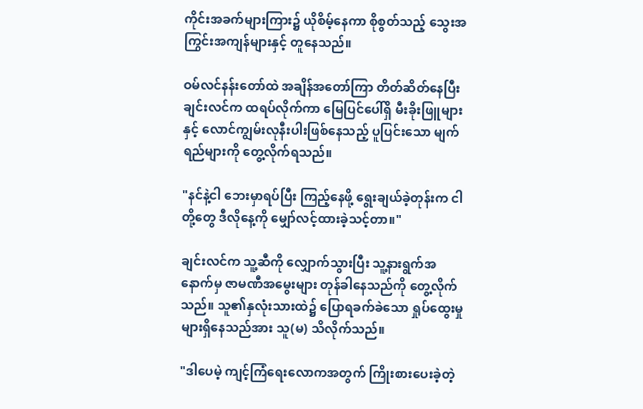ကိုင်းအခက်များကြား၌ ယိုစိမ့်နေကာ စိုစွတ်သည့် သွေးအကြွင်းအကျန်များနှင့် တူနေသည်။

ဝမ်လင်နန်းတော်ထဲ အချိန်အတော်ကြာ တိတ်ဆိတ်နေပြီး ချင်းလင်က ထရပ်လိုက်ကာ မြေပြင်ပေါ်ရှိ မီးခိုးဖြူများနှင့် လောင်ကျွမ်းလုနီးပါးဖြစ်နေသည့် ပူပြင်းသော မျက်ရည်များကို တွေ့လိုက်ရသည်။

"နင်နဲ့ငါ ဘေးမှာရပ်ပြီး ကြည့်နေဖို့ ရွေးချယ်ခဲ့တုန်းက ငါတို့တွေ ဒီလိုနေ့ကို မျှော်လင့်ထားခဲ့သင့်တာ။"

ချင်းလင်က သူ့ဆီကို လျှောက်သွားပြီး သူ့နားရွက်အနောက်မှ ဇာမဏီအမွေးများ တုန်ခါနေသည်ကို တွေ့လိုက်သည်။ သူ၏နှလုံးသားထဲ၌ ပြောရခက်ခဲသော ရှုပ်ထွေးမှုများရှိနေသည်အား သူ(မ) သိလိုက်သည်။

"ဒါပေမဲ့ ကျင့်ကြံရေးလောကအတွက် ကြိုးစားပေးခဲ့တဲ့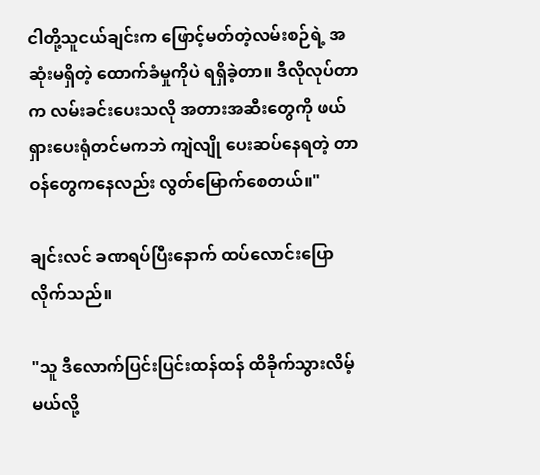ငါတို့သူငယ်ချင်းက ဖြောင့်မတ်တဲ့လမ်းစဉ်ရဲ့ အဆုံးမရှိတဲ့ ထောက်ခံမှုကိုပဲ ရရှိခဲ့တာ။ ဒီလိုလုပ်တာက လမ်းခင်းပေးသလို အတားအဆီးတွေကို ဖယ်ရှားပေးရုံတင်မကဘဲ ကျဲလျို ပေးဆပ်နေရတဲ့ တာဝန်တွေကနေလည်း လွတ်မြောက်စေတယ်။"

ချင်းလင် ခဏရပ်ပြီးနောက် ထပ်လောင်းပြောလိုက်သည်။

"သူ ဒီလောက်ပြင်းပြင်းထန်ထန် ထိခိုက်သွားလိမ့်မယ်လို့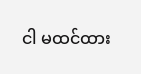ငါ မထင်ထား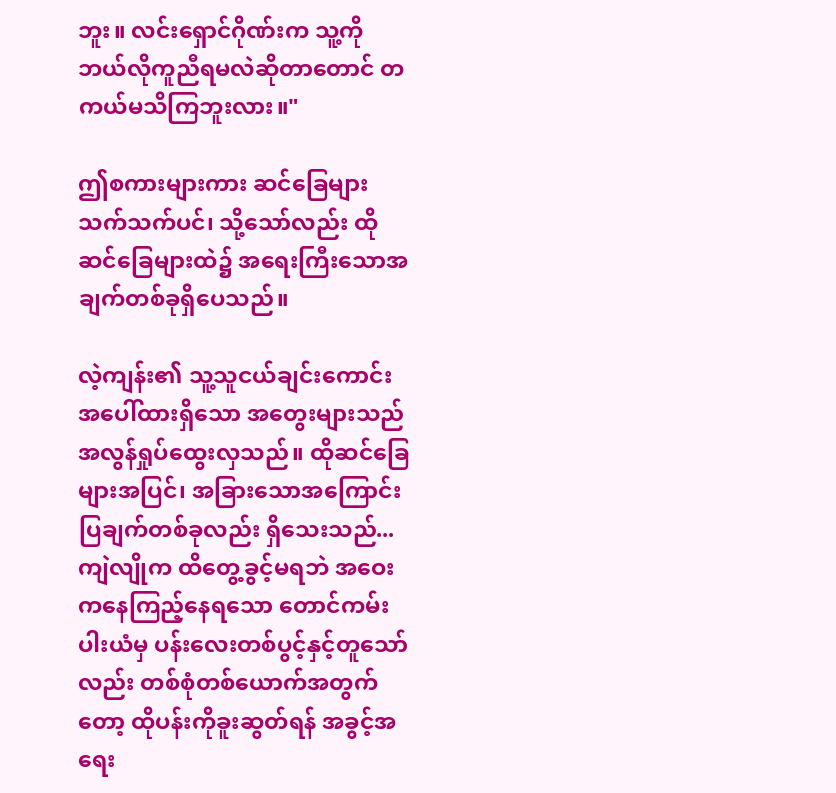ဘူး။ လင်းရှောင်ဂိုဏ်းက သူ့ကို ဘယ်လိုကူညီရမလဲဆိုတာတောင် တကယ်မသိကြဘူးလား။"

ဤစကားများကား ဆင်ခြေများသက်သက်ပင်၊ သို့သော်လည်း ထိုဆင်ခြေများထဲ၌ အရေးကြီးသောအချက်တစ်ခုရှိပေသည်။

လဲ့ကျန်း၏ သူ့သူငယ်ချင်းကောင်းအပေါ်ထားရှိသော အတွေးများသည် အလွန်ရှုပ်ထွေးလှသည်။ ထိုဆင်ခြေများအပြင်၊ အခြားသောအကြောင်းပြချက်တစ်ခုလည်း ရှိသေးသည်... ကျဲလျိုက ထိတွေ့ခွင့်မရဘဲ အဝေးကနေကြည့်နေရသော တောင်ကမ်းပါးယံမှ ပန်းလေးတစ်ပွင့်နှင့်တူသော်လည်း တစ်စုံတစ်ယောက်အတွက်တော့ ထိုပန်းကိုခူးဆွတ်ရန် အခွင့်အရေး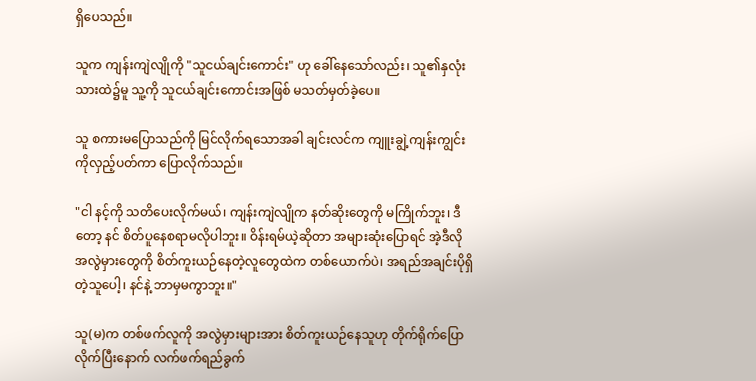ရှိပေသည်။

သူက ကျန်းကျဲလျိုကို "သူငယ်ချင်းကောင်း" ဟု ခေါ်နေသော်လည်း၊ သူ၏နှလုံးသားထဲ၌မူ သူ့ကို သူငယ်ချင်းကောင်းအဖြစ် မသတ်မှတ်ခဲ့ပေ။

သူ စကားမပြောသည်ကို မြင်လိုက်ရသောအခါ ချင်းလင်က ကျူးချွဲ့ကျန်းကျွင်းကိုလှည့်ပတ်ကာ ပြောလိုက်သည်။

"ငါ နင့်ကို သတိပေးလိုက်မယ်၊ ကျန်းကျဲလျိုက နတ်ဆိုးတွေကို မကြိုက်ဘူး၊ ဒီတော့ နင် စိတ်ပူနေစရာမလိုပါဘူး။ ဝိန်းရမ်ယဲ့ဆိုတာ အများဆုံးပြောရင် အဲ့ဒီလို အလွဲမှားတွေကို စိတ်ကူးယဉ်နေတဲ့လူတွေထဲက တစ်ယောက်ပဲ၊ အရည်အချင်းပိုရှိတဲ့သူပေါ့၊ နင်နဲ့ ဘာမှမကွာဘူး။"

သူ(မ)က တစ်ဖက်လူကို အလွဲမှားများအား စိတ်ကူးယဉ်နေသူဟု တိုက်ရိုက်ပြောလိုက်ပြီးနောက် လက်ဖက်ရည်ခွက်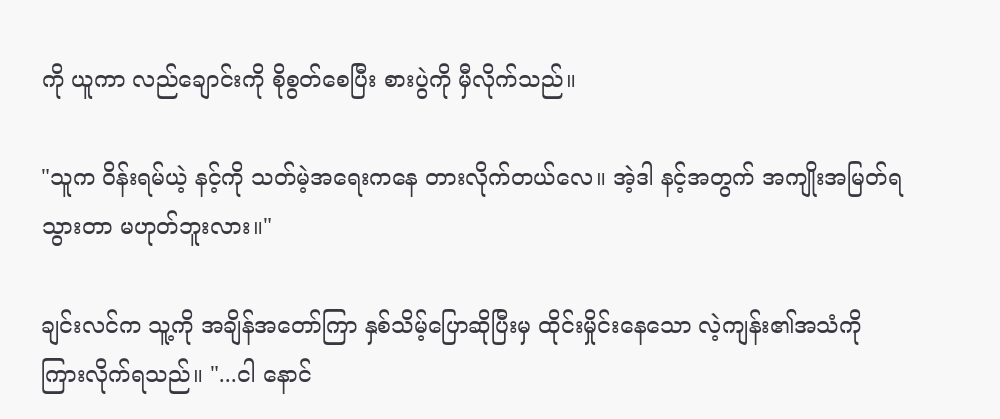ကို ယူကာ လည်ချောင်းကို စိုစွတ်စေပြီး စားပွဲကို မှီလိုက်သည်။

"သူက ဝိန်းရမ်ယဲ့ နင့်ကို သတ်မဲ့အရေးကနေ တားလိုက်တယ်လေ။ အဲ့ဒါ နင့်အတွက် အကျိုးအမြတ်ရသွားတာ မဟုတ်ဘူးလား။"

ချင်းလင်က သူ့ကို အချိန်အတော်ကြာ နှစ်သိမ့်ပြောဆိုပြီးမှ ထိုင်းမှိုင်းနေသော လဲ့ကျန်း၏အသံကို ကြားလိုက်ရသည်။ "...ငါ နောင်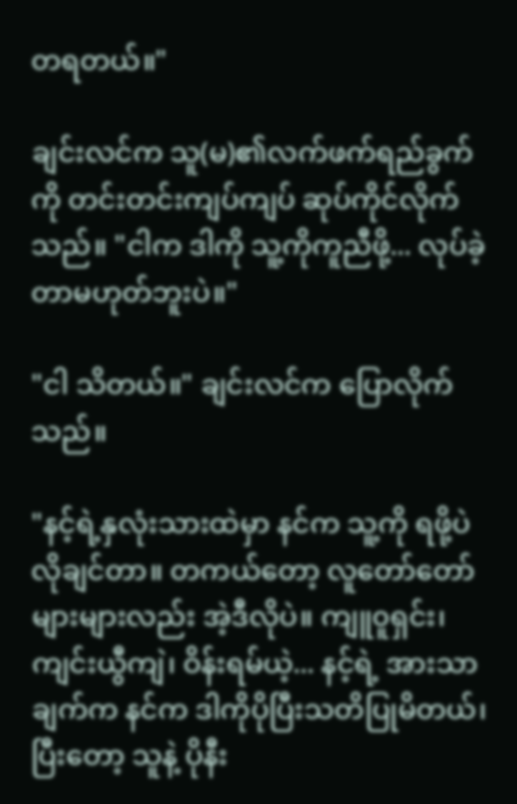တရတယ်။"

ချင်းလင်က သူ(မ)၏လက်ဖက်ရည်ခွက်ကို တင်းတင်းကျပ်ကျပ် ဆုပ်ကိုင်လိုက်သည်။ "ငါက ဒါကို သူ့ကိုကူညီဖို့... လုပ်ခဲ့တာမဟုတ်ဘူးပဲ။"

"ငါ သိတယ်။" ချင်းလင်က ပြောလိုက်သည်။

"နင့်ရဲ့နှလုံးသားထဲမှာ နင်က သူ့ကို ရဖို့ပဲလိုချင်တာ။ တကယ်တော့ လူတော်တော်များများလည်း အဲ့ဒီလိုပဲ။ ကျူ၀ူရှင်း၊ ကျင်းယွီကျဲ၊ ဝိန်းရမ်ယဲ့... နင့်ရဲ့ အားသာချက်က နင်က ဒါကိုပိုပြီးသတိပြုမိတယ်၊ ပြီးတော့ သူနဲ့ ပိုနီး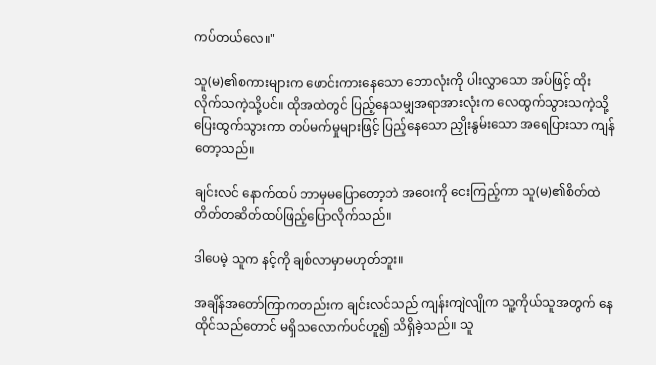ကပ်တယ်လေ။"

သူ(မ)၏စကားများက ဖောင်းကားနေသော ဘောလုံးကို ပါးလွှာသော အပ်ဖြင့် ထိုးလိုက်သကဲ့သို့ပင်။ ထိုအထဲတွင် ပြည့်နေသမျှအရာအားလုံးက လေထွက်သွားသကဲ့သို့ ပြေးထွက်သွားကာ တပ်မက်မှုများဖြင့် ပြည့်နေသော ညှိုးနွမ်းသော အရေပြားသာ ကျန်တော့သည်။

ချင်းလင် နောက်ထပ် ဘာမှမပြောတော့ဘဲ အဝေးကို ငေးကြည့်ကာ သူ(မ)၏စိတ်ထဲ တိတ်တဆိတ်ထပ်ဖြည့်ပြောလိုက်သည်။

ဒါပေမဲ့ သူက နင့်ကို ချစ်လာမှာမဟုတ်ဘူး။

အချိန်အတော်ကြာကတည်းက ချင်းလင်သည် ကျန်းကျဲလျိုက သူ့ကိုယ်သူအတွက် နေထိုင်သည်တောင် မရှိသလောက်ပင်ဟူ၍ သိရှိခဲ့သည်။ သူ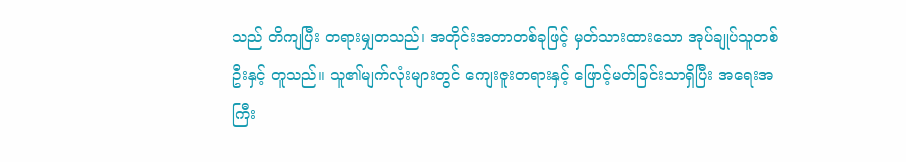သည် တိကျပြီး တရားမျှတသည်၊ အတိုင်းအတာတစ်ခုဖြင့် မှတ်သားထားသော အုပ်ချုပ်သူတစ်ဦးနှင့် တူသည်။ သူ၏မျက်လုံးများတွင် ကျေးဇူးတရားနှင့် ဖြောင့်မတ်ခြင်းသာရှိပြီး အရေးအကြီး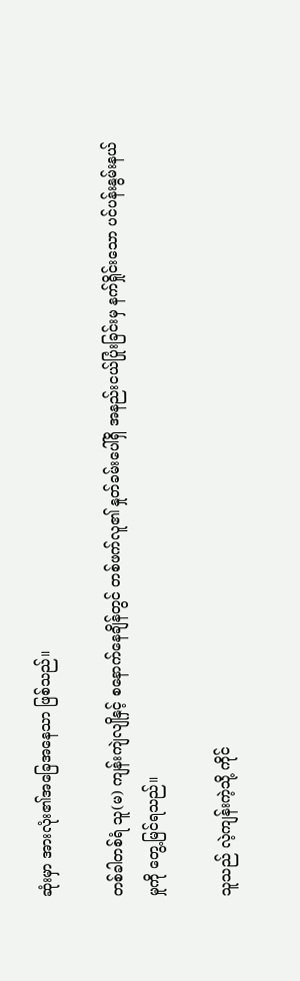ဆုံးမှာ အားလုံး၏အခြေအနေသာ ဖြစ်သည်။

တစ်ခါတစ်ရံ သူ(မ) ကျန်းကျဲလျိုနှင့် စနောက်နေချိန်တွင် တစ်ဖက်လူ၏ နှုတ်ခမ်းပေါ်ရှိ အနည်းငယ်ပြုံးခြင်းမှ နက်ရှိုင်းသော ပင်ပန်းနွမ်းနယ်မှုကို တွေ့မြင်ရသည်။

သူသည် လဲ့ကျန်းကဲ့သို့ ကိုင်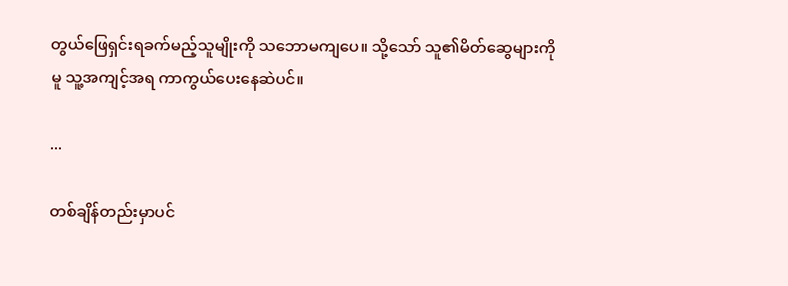တွယ်ဖြေရှင်းရခက်မည့်သူမျိုးကို သဘောမကျပေ။ သို့သော် သူ၏မိတ်ဆွေများကိုမူ သူ့အကျင့်အရ ကာကွယ်ပေးနေဆဲပင်။

...

တစ်ချိန်တည်းမှာပင်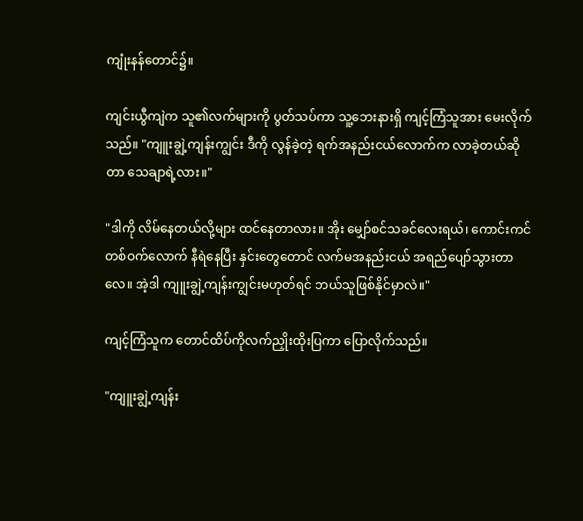ကျုံးနန်တောင်၌။

ကျင်းယွီကျဲက သူ၏လက်များကို ပွတ်သပ်ကာ သူ့ဘေးနားရှိ ကျင့်ကြံသူအား မေးလိုက်သည်။ "ကျူးချွဲ့ကျန်းကျွင်း ဒီကို လွန်ခဲ့တဲ့ ရက်အနည်းငယ်လောက်က လာခဲ့တယ်ဆိုတာ သေချာရဲ့လား။"

"ဒါကို လိမ်နေတယ်လို့များ ထင်နေတာလား။ အိုး မျှော်စင်သခင်လေးရယ်၊ ကောင်းကင်တစ်ဝက်လောက် နီရဲနေပြီး နှင်းတွေတောင် လက်မအနည်းငယ် အရည်ပျော်သွားတာလေ။ အဲ့ဒါ ကျူးချွဲ့ကျန်းကျွင်းမဟုတ်ရင် ဘယ်သူဖြစ်နိုင်မှာလဲ။"

ကျင့်ကြံသူက တောင်ထိပ်ကိုလက်ညှိုးထိုးပြကာ ပြောလိုက်သည်။

"ကျူးချွဲ့ကျန်း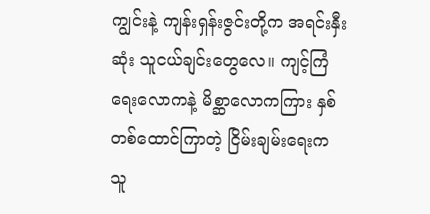ကျွင်းနဲ့ ကျန်းရှန်းဇွင်းတို့က အရင်းနှီးဆုံး သူငယ်ချင်းတွေလေ။ ကျင့်ကြံရေးလောကနဲ့ မိစ္ဆာလောကကြား နှစ်တစ်ထောင်ကြာတဲ့ ငြိမ်းချမ်းရေးက သူ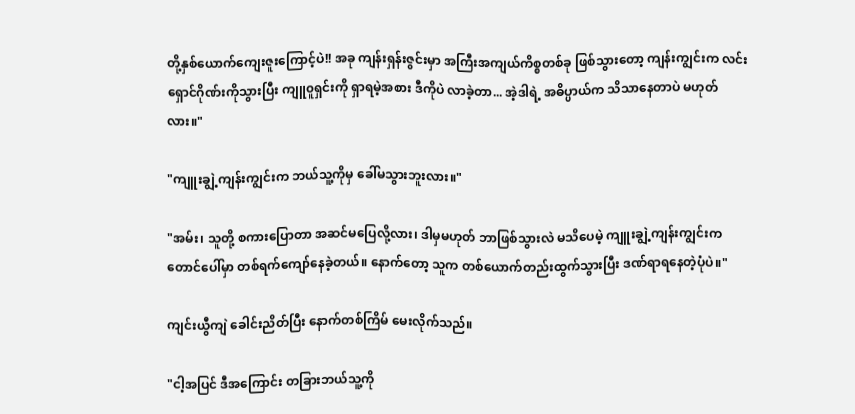တို့နှစ်ယောက်ကျေးဇူးကြောင့်ပဲ!! အခု ကျန်းရှန်းဇွင်းမှာ အကြီးအကျယ်ကိစ္စတစ်ခု ဖြစ်သွားတော့ ကျန်းကျွင်းက လင်းရှောင်ဂိုဏ်းကိုသွားပြီး ကျူ၀ူရှင်းကို ရှာရမဲ့အစား ဒီကိုပဲ လာခဲ့တာ... အဲ့ဒါရဲ့ အဓိပ္ပာယ်က သိသာနေတာပဲ မဟုတ်လား။"

"ကျူးချွဲ့ကျန်းကျွင်းက ဘယ်သူ့ကိုမှ ခေါ်မသွားဘူးလား။"

"အမ်း၊ သူတို့ စကားပြောတာ အဆင်မပြေလို့လား၊ ဒါမှမဟုတ် ဘာဖြစ်သွားလဲ မသိပေမဲ့ ကျူးချွဲ့ကျန်းကျွင်းက တောင်ပေါ်မှာ တစ်ရက်ကျော်နေခဲ့တယ်။ နောက်တော့ သူက တစ်ယောက်တည်းထွက်သွားပြီး ဒဏ်ရာရနေတဲ့ပုံပဲ။"

ကျင်းယွီကျဲ ခေါင်းညိတ်ပြီး နောက်တစ်ကြိမ် မေးလိုက်သည်။

"ငါ့အပြင် ဒီအကြောင်း တခြားဘယ်သူ့ကို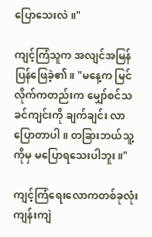ပြောသေးလဲ။"

ကျင့်ကြံသူက အလျင်အမြန် ပြန်ဖြေခဲ့၏။ "မနေ့က မြင်လိုက်ကတည်းက မျှော်စင်သခင်ကျင်းကို ချက်ချင်း လာပြောတာပါ။ တခြားဘယ်သူ့ကိုမှ မပြောရသေးပါဘူး။"

ကျင့်ကြံရေးလောကတစ်ခုလုံး ကျန်းကျဲ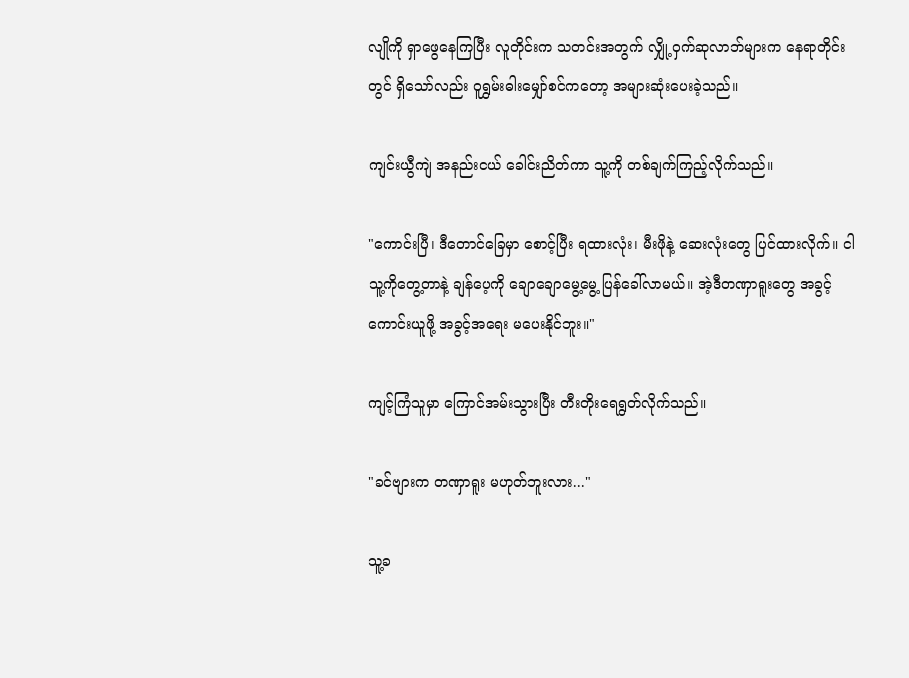လျိုကို ရှာဖွေနေကြပြီး လူတိုင်းက သတင်းအတွက် လျှို့ဝှက်ဆုလာဘ်များက နေရာတိုင်းတွင် ရှိသော်လည်း ဝူရွှမ်းဓါးမျှော်စင်ကတော့ အများဆုံးပေးခဲ့သည်။

ကျင်းယွီကျဲ အနည်းငယ် ခေါင်းညိတ်ကာ သူ့ကို တစ်ချက်ကြည့်လိုက်သည်။

"ကောင်းပြီ၊ ဒီတောင်ခြေမှာ စောင့်ပြီး ရထားလုံး၊ မီးဖိုနဲ့ ဆေးလုံးတွေ ပြင်ထားလိုက်။ ငါ သူ့ကိုတွေ့တာနဲ့ ချန်ပေ့ကို ချောချောမွေ့မွေ့ ပြန်ခေါ်လာမယ်။ အဲ့ဒီတဏှာရူးတွေ အခွင့်ကောင်းယူဖို့ အခွင့်အရေး မပေးနိုင်ဘူး။"

ကျင့်ကြံသူမှာ ကြောင်အမ်းသွားပြီး တီးတိုးရေရွတ်လိုက်သည်။

"ခင်ဗျားက တဏှာရူး မဟုတ်ဘူးလား..."

သူ့ခ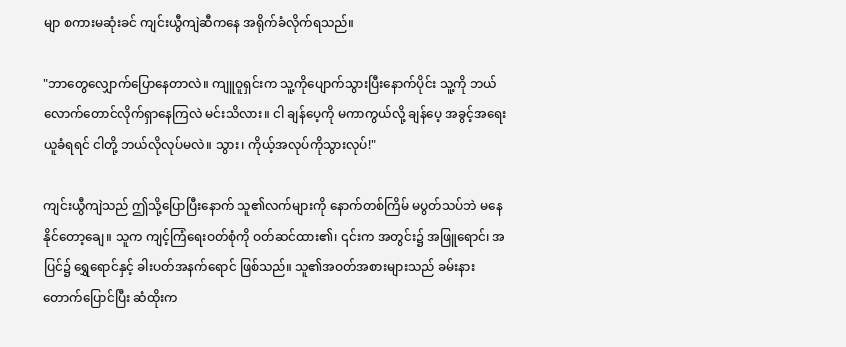မျာ စကားမဆုံးခင် ကျင်းယွီကျဲဆီကနေ အရိုက်ခံလိုက်ရသည်။

"ဘာတွေလျှောက်ပြောနေတာလဲ။ ကျူဝူရှင်းက သူ့ကိုပျောက်သွားပြီးနောက်ပိုင်း သူ့ကို ဘယ်လောက်တောင်လိုက်ရှာနေကြလဲ မင်းသိလား။ ငါ ချန်ပေ့ကို မကာကွယ်လို့ ချန်ပေ့ အခွင့်အရေးယူခံရရင် ငါတို့ ဘယ်လိုလုပ်မလဲ။ သွား၊ ကိုယ့်အလုပ်ကိုသွားလုပ်!"

ကျင်းယွီကျဲသည် ဤသို့ပြောပြီးနောက် သူ၏လက်များကို နောက်တစ်ကြိမ် မပွတ်သပ်ဘဲ မနေနိုင်တော့ချေ။ သူက ကျင့်ကြံရေးဝတ်စုံကို ဝတ်ဆင်ထား၏၊ ၎င်းက အတွင်း၌ အဖြူရောင်၊ အပြင်၌ ရွှေရောင်နှင့် ခါးပတ်အနက်ရောင် ဖြစ်သည်။ သူ၏အဝတ်အစားများသည် ခမ်းနားတောက်ပြောင်ပြီး ဆံထိုးက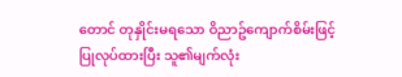တောင် တုနှိုင်းမရသော ဝိညာဥ်ကျောက်စိမ်းဖြင့် ပြုလုပ်ထားပြီး သူ၏မျက်လုံး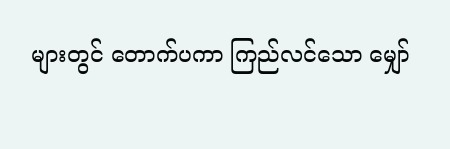များတွင် တောက်ပကာ ကြည်လင်သော မျှော်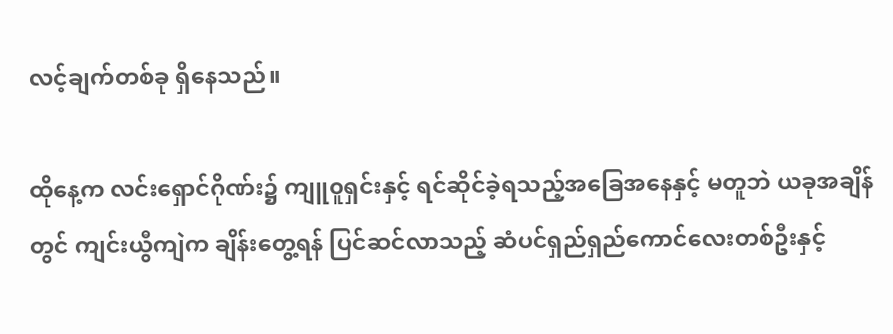လင့်ချက်တစ်ခု ရှိနေသည်။

ထိုနေ့က လင်းရှောင်ဂိုဏ်း၌ ကျူ၀ူရှင်းနှင့် ရင်ဆိုင်ခဲ့ရသည့်အခြေအနေနှင့် မတူဘဲ ယခုအချိန်တွင် ကျင်းယွီကျဲက ချိန်းတွေ့ရန် ပြင်ဆင်လာသည့် ဆံပင်ရှည်ရှည်ကောင်လေးတစ်ဦးနှင့်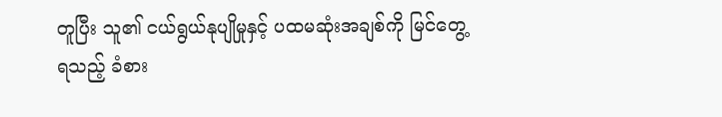တူပြီး သူ၏ ငယ်ရွယ်နုပျိုမှုနှင့် ပထမဆုံးအချစ်ကို မြင်တွေ့ရသည့် ခံစား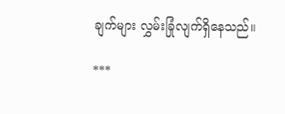ချက်များ လွှမ်းခြုံလျက်ရှိနေသည်။

***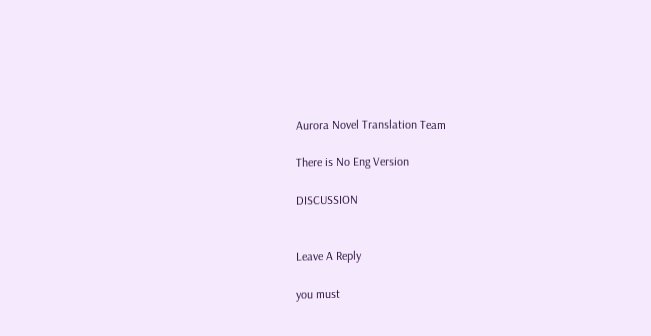Aurora Novel Translation Team

There is No Eng Version

DISCUSSION


Leave A Reply

you must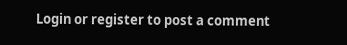Login or register to post a comment